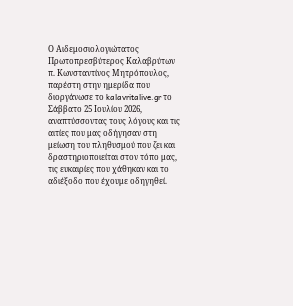Ο Αιδεμοσιολογιώτατος Πρωτοπρεσβύτερος Καλαβρύτων π. Κωνσταντίνος Μητρόπουλος, παρέστη στην ημερίδα που διοργάνωσε το kalavritalive.gr το Σάββατο 25 Ιουλίου 2026, αναπτύσσοντας τους λόγους και τις αιτίες που μας οδήγησαν στη μείωση του πληθυσμού που ζει και δραστηριοποιείται στον τόπο μας, τις ευκαιρίες που χάθηκαν και το αδιέξοδο που έχουμε οδηγηθεί.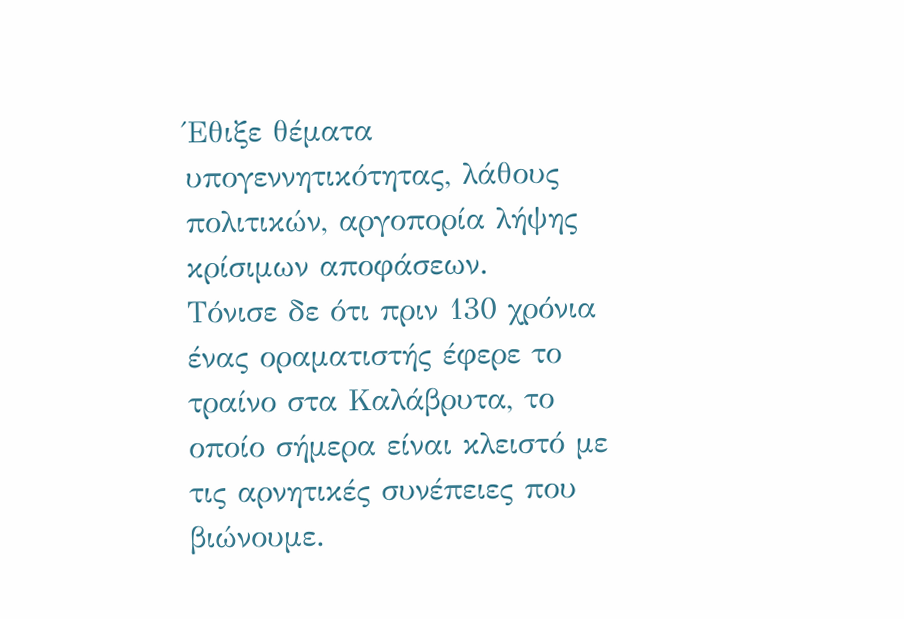Έθιξε θέματα υπογεννητικότητας, λάθους πολιτικών, αργοπορία λήψης κρίσιμων αποφάσεων.
Τόνισε δε ότι πριν 130 χρόνια ένας οραματιστής έφερε το τραίνο στα Καλάβρυτα, το οποίο σήμερα είναι κλειστό με τις αρνητικές συνέπειες που βιώνουμε.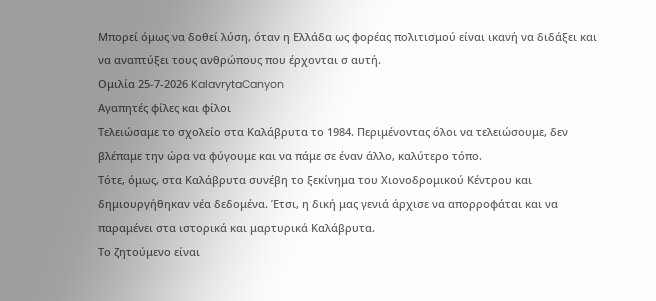Μπορεί όμως να δοθεί λύση, όταν η Ελλάδα ως φορέας πολιτισμού είναι ικανή να διδάξει και να αναπτύξει τους ανθρώπους που έρχονται σ αυτή.
Ομιλία 25-7-2026 KalavrytaCanyon
Αγαπητές φίλες και φίλοι
Τελειώσαμε το σχολείο στα Καλάβρυτα το 1984. Περιμένοντας όλοι να τελειώσουμε, δεν βλέπαμε την ώρα να φύγουμε και να πάμε σε έναν άλλο, καλύτερο τόπο.
Τότε, όμως, στα Καλάβρυτα συνέβη το ξεκίνημα του Χιονοδρομικού Κέντρου και δημιουργήθηκαν νέα δεδομένα. Έτσι, η δική μας γενιά άρχισε να απορροφάται και να παραμένει στα ιστορικά και μαρτυρικά Καλάβρυτα.
Το ζητούμενο είναι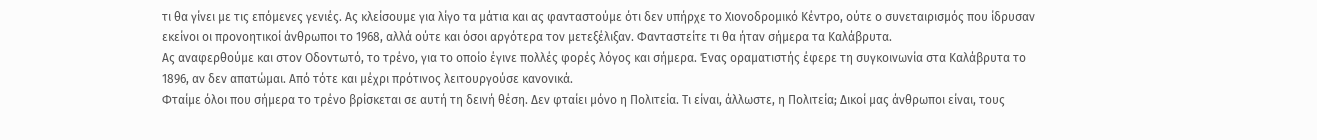τι θα γίνει με τις επόμενες γενιές. Ας κλείσουμε για λίγο τα μάτια και ας φανταστούμε ότι δεν υπήρχε το Χιονοδρομικό Κέντρο, ούτε ο συνεταιρισμός που ίδρυσαν εκείνοι οι προνοητικοί άνθρωποι το 1968, αλλά ούτε και όσοι αργότερα τον μετεξέλιξαν. Φανταστείτε τι θα ήταν σήμερα τα Καλάβρυτα.
Ας αναφερθούμε και στον Οδοντωτό, το τρένο, για το οποίο έγινε πολλές φορές λόγος και σήμερα. Ένας οραματιστής έφερε τη συγκοινωνία στα Καλάβρυτα το 1896, αν δεν απατώμαι. Από τότε και μέχρι πρότινος λειτουργούσε κανονικά.
Φταίμε όλοι που σήμερα το τρένο βρίσκεται σε αυτή τη δεινή θέση. Δεν φταίει μόνο η Πολιτεία. Τι είναι, άλλωστε, η Πολιτεία; Δικοί μας άνθρωποι είναι, τους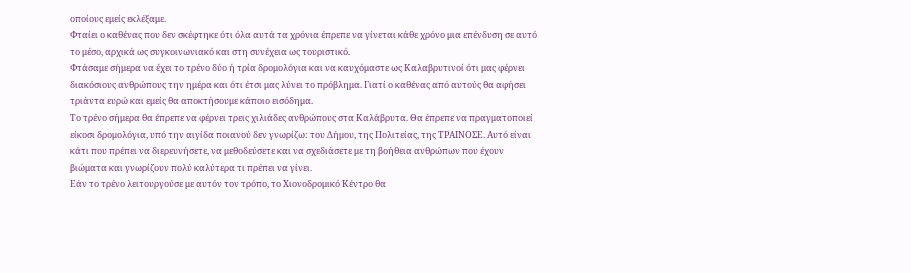οποίους εμείς εκλέξαμε.
Φταίει ο καθένας που δεν σκέφτηκε ότι όλα αυτά τα χρόνια έπρεπε να γίνεται κάθε χρόνο μια επένδυση σε αυτό το μέσο, αρχικά ως συγκοινωνιακό και στη συνέχεια ως τουριστικό.
Φτάσαμε σήμερα να έχει το τρένο δύο ή τρία δρομολόγια και να καυχόμαστε ως Καλαβρυτινοί ότι μας φέρνει διακόσιους ανθρώπους την ημέρα και ότι έτσι μας λύνει το πρόβλημα. Γιατί ο καθένας από αυτούς θα αφήσει τριάντα ευρώ και εμείς θα αποκτήσουμε κάποιο εισόδημα.
Το τρένο σήμερα θα έπρεπε να φέρνει τρεις χιλιάδες ανθρώπους στα Καλάβρυτα. Θα έπρεπε να πραγματοποιεί είκοσι δρομολόγια, υπό την αιγίδα ποιανού δεν γνωρίζω: του Δήμου, της Πολιτείας, της ΤΡΑΙΝΟΣΕ. Αυτό είναι κάτι που πρέπει να διερευνήσετε, να μεθοδεύσετε και να σχεδιάσετε με τη βοήθεια ανθρώπων που έχουν βιώματα και γνωρίζουν πολύ καλύτερα τι πρέπει να γίνει.
Εάν το τρένο λειτουργούσε με αυτόν τον τρόπο, το Χιονοδρομικό Κέντρο θα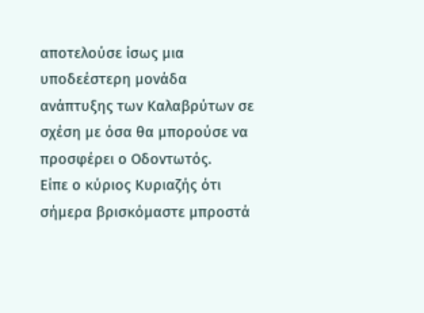αποτελούσε ίσως μια υποδεέστερη μονάδα ανάπτυξης των Καλαβρύτων σε σχέση με όσα θα μπορούσε να προσφέρει ο Οδοντωτός.
Είπε ο κύριος Κυριαζής ότι σήμερα βρισκόμαστε μπροστά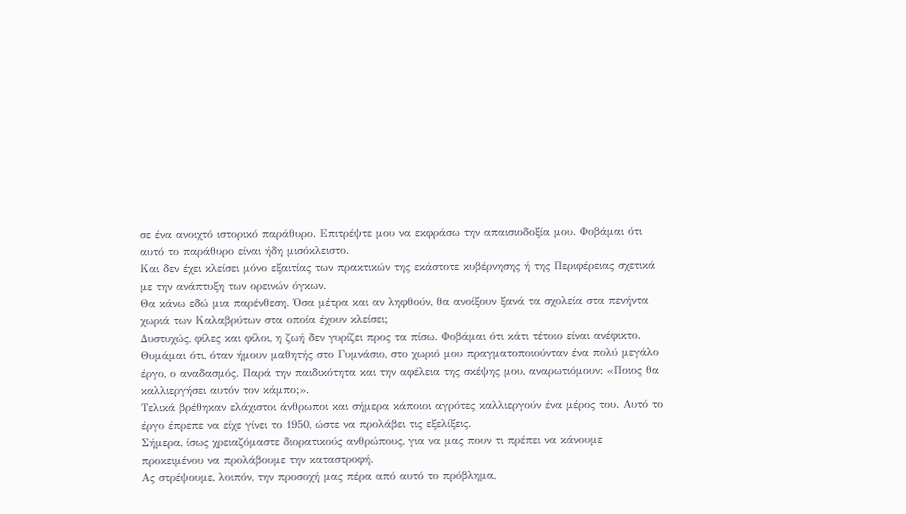σε ένα ανοιχτό ιστορικό παράθυρο. Επιτρέψτε μου να εκφράσω την απαισιοδοξία μου. Φοβάμαι ότι αυτό το παράθυρο είναι ήδη μισόκλειστο.
Και δεν έχει κλείσει μόνο εξαιτίας των πρακτικών της εκάστοτε κυβέρνησης ή της Περιφέρειας σχετικά με την ανάπτυξη των ορεινών όγκων.
Θα κάνω εδώ μια παρένθεση. Όσα μέτρα και αν ληφθούν, θα ανοίξουν ξανά τα σχολεία στα πενήντα χωριά των Καλαβρύτων στα οποία έχουν κλείσει;
Δυστυχώς, φίλες και φίλοι, η ζωή δεν γυρίζει προς τα πίσω. Φοβάμαι ότι κάτι τέτοιο είναι ανέφικτο.
Θυμάμαι ότι, όταν ήμουν μαθητής στο Γυμνάσιο, στο χωριό μου πραγματοποιούνταν ένα πολύ μεγάλο έργο, ο αναδασμός. Παρά την παιδικότητα και την αφέλεια της σκέψης μου, αναρωτιόμουν: «Ποιος θα καλλιεργήσει αυτόν τον κάμπο;».
Τελικά βρέθηκαν ελάχιστοι άνθρωποι και σήμερα κάποιοι αγρότες καλλιεργούν ένα μέρος του. Αυτό το έργο έπρεπε να είχε γίνει το 1950, ώστε να προλάβει τις εξελίξεις.
Σήμερα, ίσως χρειαζόμαστε διορατικούς ανθρώπους, για να μας πουν τι πρέπει να κάνουμε προκειμένου να προλάβουμε την καταστροφή.
Ας στρέψουμε, λοιπόν, την προσοχή μας πέρα από αυτό το πρόβλημα,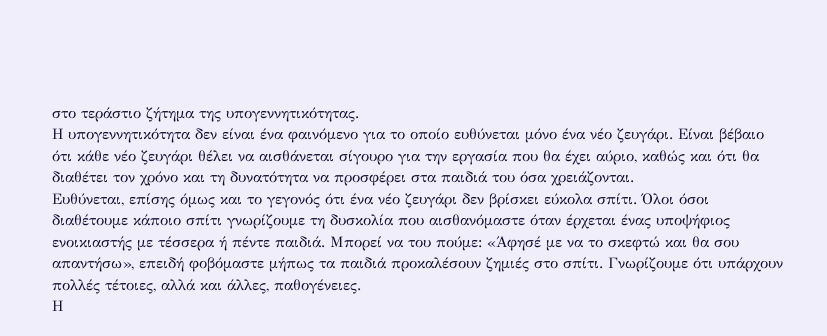στο τεράστιο ζήτημα της υπογεννητικότητας.
Η υπογεννητικότητα δεν είναι ένα φαινόμενο για το οποίο ευθύνεται μόνο ένα νέο ζευγάρι. Είναι βέβαιο ότι κάθε νέο ζευγάρι θέλει να αισθάνεται σίγουρο για την εργασία που θα έχει αύριο, καθώς και ότι θα διαθέτει τον χρόνο και τη δυνατότητα να προσφέρει στα παιδιά του όσα χρειάζονται.
Ευθύνεται, επίσης όμως και το γεγονός ότι ένα νέο ζευγάρι δεν βρίσκει εύκολα σπίτι. Όλοι όσοι διαθέτουμε κάποιο σπίτι γνωρίζουμε τη δυσκολία που αισθανόμαστε όταν έρχεται ένας υποψήφιος ενοικιαστής με τέσσερα ή πέντε παιδιά. Μπορεί να του πούμε: «Άφησέ με να το σκεφτώ και θα σου απαντήσω», επειδή φοβόμαστε μήπως τα παιδιά προκαλέσουν ζημιές στο σπίτι. Γνωρίζουμε ότι υπάρχουν πολλές τέτοιες, αλλά και άλλες, παθογένειες.
Η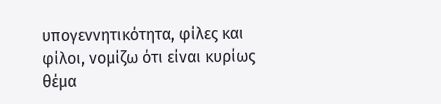υπογεννητικότητα, φίλες και φίλοι, νομίζω ότι είναι κυρίως θέμα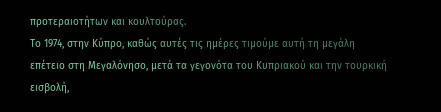προτεραιοτήτων και κουλτούρας.
Το 1974, στην Κύπρο, καθώς αυτές τις ημέρες τιμούμε αυτή τη μεγάλη επέτειο στη Μεγαλόνησο, μετά τα γεγονότα του Κυπριακού και την τουρκική εισβολή,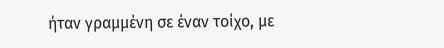ήταν γραμμένη σε έναν τοίχο, με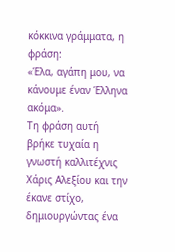κόκκινα γράμματα, η φράση:
«Έλα, αγάπη μου, να κάνουμε έναν Έλληνα ακόμα».
Τη φράση αυτή βρήκε τυχαία η γνωστή καλλιτέχνις Χάρις Αλεξίου και την έκανε στίχο, δημιουργώντας ένα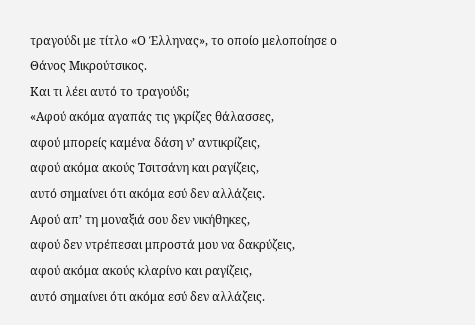τραγούδι με τίτλο «Ο Έλληνας», το οποίο μελοποίησε ο Θάνος Μικρούτσικος.
Και τι λέει αυτό το τραγούδι;
«Αφού ακόμα αγαπάς τις γκρίζες θάλασσες,
αφού μπορείς καμένα δάση ν’ αντικρίζεις,
αφού ακόμα ακούς Τσιτσάνη και ραγίζεις,
αυτό σημαίνει ότι ακόμα εσύ δεν αλλάζεις.
Αφού απ’ τη μοναξιά σου δεν νικήθηκες,
αφού δεν ντρέπεσαι μπροστά μου να δακρύζεις,
αφού ακόμα ακούς κλαρίνο και ραγίζεις,
αυτό σημαίνει ότι ακόμα εσύ δεν αλλάζεις.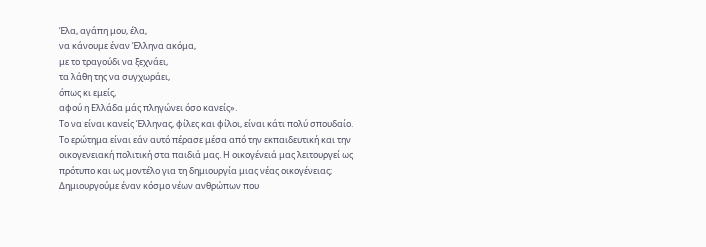Έλα, αγάπη μου, έλα,
να κάνουμε έναν Έλληνα ακόμα,
με το τραγούδι να ξεχνάει,
τα λάθη της να συγχωράει,
όπως κι εμείς,
αφού η Ελλάδα μάς πληγώνει όσο κανείς».
Το να είναι κανείς Έλληνας, φίλες και φίλοι, είναι κάτι πολύ σπουδαίο.
Το ερώτημα είναι εάν αυτό πέρασε μέσα από την εκπαιδευτική και την οικογενειακή πολιτική στα παιδιά μας. Η οικογένειά μας λειτουργεί ως πρότυπο και ως μοντέλο για τη δημιουργία μιας νέας οικογένειας;
Δημιουργούμε έναν κόσμο νέων ανθρώπων που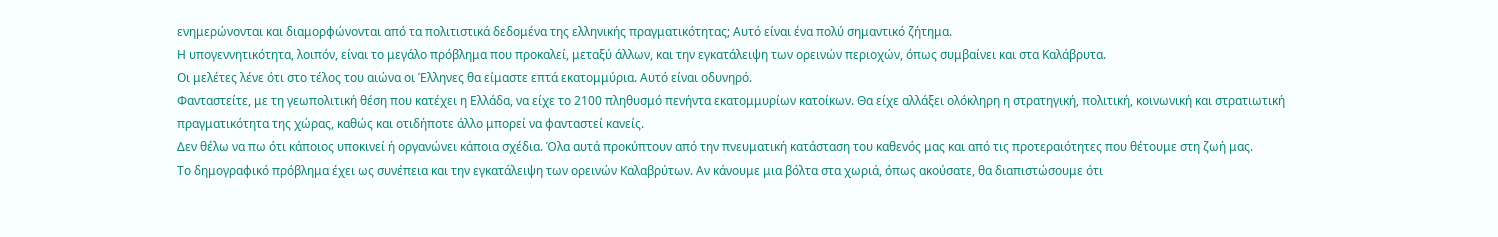ενημερώνονται και διαμορφώνονται από τα πολιτιστικά δεδομένα της ελληνικής πραγματικότητας; Αυτό είναι ένα πολύ σημαντικό ζήτημα.
Η υπογεννητικότητα, λοιπόν, είναι το μεγάλο πρόβλημα που προκαλεί, μεταξύ άλλων, και την εγκατάλειψη των ορεινών περιοχών, όπως συμβαίνει και στα Καλάβρυτα.
Οι μελέτες λένε ότι στο τέλος του αιώνα οι Έλληνες θα είμαστε επτά εκατομμύρια. Αυτό είναι οδυνηρό.
Φανταστείτε, με τη γεωπολιτική θέση που κατέχει η Ελλάδα, να είχε το 2100 πληθυσμό πενήντα εκατομμυρίων κατοίκων. Θα είχε αλλάξει ολόκληρη η στρατηγική, πολιτική, κοινωνική και στρατιωτική πραγματικότητα της χώρας, καθώς και οτιδήποτε άλλο μπορεί να φανταστεί κανείς.
Δεν θέλω να πω ότι κάποιος υποκινεί ή οργανώνει κάποια σχέδια. Όλα αυτά προκύπτουν από την πνευματική κατάσταση του καθενός μας και από τις προτεραιότητες που θέτουμε στη ζωή μας.
Το δημογραφικό πρόβλημα έχει ως συνέπεια και την εγκατάλειψη των ορεινών Καλαβρύτων. Αν κάνουμε μια βόλτα στα χωριά, όπως ακούσατε, θα διαπιστώσουμε ότι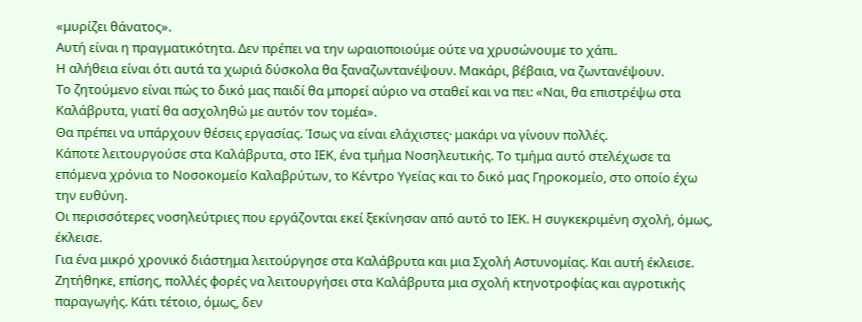«μυρίζει θάνατος».
Αυτή είναι η πραγματικότητα. Δεν πρέπει να την ωραιοποιούμε ούτε να χρυσώνουμε το χάπι.
Η αλήθεια είναι ότι αυτά τα χωριά δύσκολα θα ξαναζωντανέψουν. Μακάρι, βέβαια, να ζωντανέψουν.
Το ζητούμενο είναι πώς το δικό μας παιδί θα μπορεί αύριο να σταθεί και να πει: «Ναι, θα επιστρέψω στα Καλάβρυτα, γιατί θα ασχοληθώ με αυτόν τον τομέα».
Θα πρέπει να υπάρχουν θέσεις εργασίας. Ίσως να είναι ελάχιστες· μακάρι να γίνουν πολλές.
Κάποτε λειτουργούσε στα Καλάβρυτα, στο ΙΕΚ, ένα τμήμα Νοσηλευτικής. Το τμήμα αυτό στελέχωσε τα επόμενα χρόνια το Νοσοκομείο Καλαβρύτων, το Κέντρο Υγείας και το δικό μας Γηροκομείο, στο οποίο έχω την ευθύνη.
Οι περισσότερες νοσηλεύτριες που εργάζονται εκεί ξεκίνησαν από αυτό το ΙΕΚ. Η συγκεκριμένη σχολή, όμως, έκλεισε.
Για ένα μικρό χρονικό διάστημα λειτούργησε στα Καλάβρυτα και μια Σχολή Αστυνομίας. Και αυτή έκλεισε.
Ζητήθηκε, επίσης, πολλές φορές να λειτουργήσει στα Καλάβρυτα μια σχολή κτηνοτροφίας και αγροτικής παραγωγής. Κάτι τέτοιο, όμως, δεν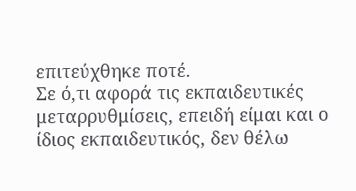επιτεύχθηκε ποτέ.
Σε ό,τι αφορά τις εκπαιδευτικές μεταρρυθμίσεις, επειδή είμαι και ο ίδιος εκπαιδευτικός, δεν θέλω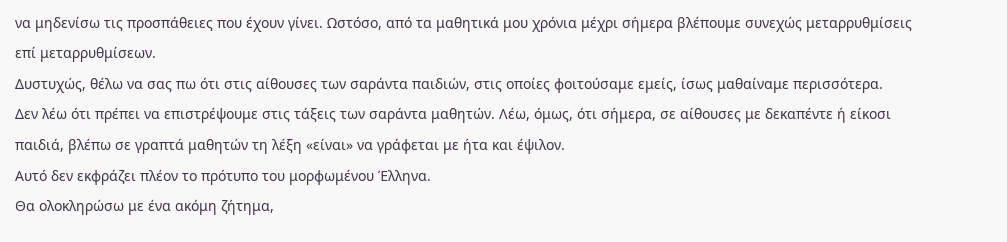να μηδενίσω τις προσπάθειες που έχουν γίνει. Ωστόσο, από τα μαθητικά μου χρόνια μέχρι σήμερα βλέπουμε συνεχώς μεταρρυθμίσεις επί μεταρρυθμίσεων.
Δυστυχώς, θέλω να σας πω ότι στις αίθουσες των σαράντα παιδιών, στις οποίες φοιτούσαμε εμείς, ίσως μαθαίναμε περισσότερα.
Δεν λέω ότι πρέπει να επιστρέψουμε στις τάξεις των σαράντα μαθητών. Λέω, όμως, ότι σήμερα, σε αίθουσες με δεκαπέντε ή είκοσι παιδιά, βλέπω σε γραπτά μαθητών τη λέξη «είναι» να γράφεται με ήτα και έψιλον.
Αυτό δεν εκφράζει πλέον το πρότυπο του μορφωμένου Έλληνα.
Θα ολοκληρώσω με ένα ακόμη ζήτημα,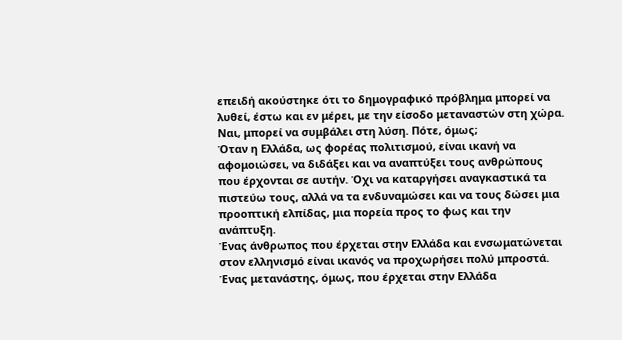επειδή ακούστηκε ότι το δημογραφικό πρόβλημα μπορεί να λυθεί, έστω και εν μέρει, με την είσοδο μεταναστών στη χώρα.
Ναι, μπορεί να συμβάλει στη λύση. Πότε, όμως;
Όταν η Ελλάδα, ως φορέας πολιτισμού, είναι ικανή να αφομοιώσει, να διδάξει και να αναπτύξει τους ανθρώπους που έρχονται σε αυτήν. Όχι να καταργήσει αναγκαστικά τα πιστεύω τους, αλλά να τα ενδυναμώσει και να τους δώσει μια προοπτική ελπίδας, μια πορεία προς το φως και την ανάπτυξη.
Ένας άνθρωπος που έρχεται στην Ελλάδα και ενσωματώνεται στον ελληνισμό είναι ικανός να προχωρήσει πολύ μπροστά.
Ένας μετανάστης, όμως, που έρχεται στην Ελλάδα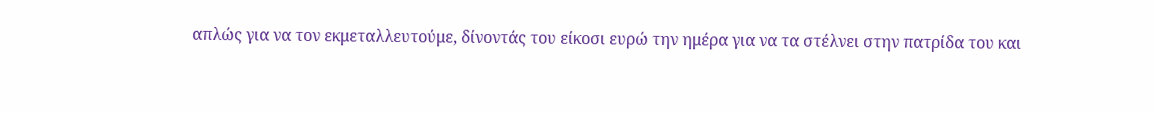απλώς για να τον εκμεταλλευτούμε, δίνοντάς του είκοσι ευρώ την ημέρα για να τα στέλνει στην πατρίδα του και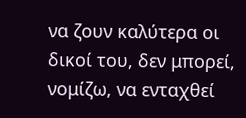να ζουν καλύτερα οι δικοί του, δεν μπορεί, νομίζω, να ενταχθεί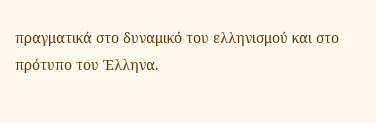πραγματικά στο δυναμικό του ελληνισμού και στο πρότυπο του Έλληνα.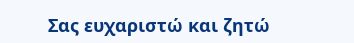Σας ευχαριστώ και ζητώ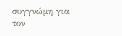συγγνώμη για τον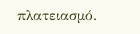πλατειασμό.